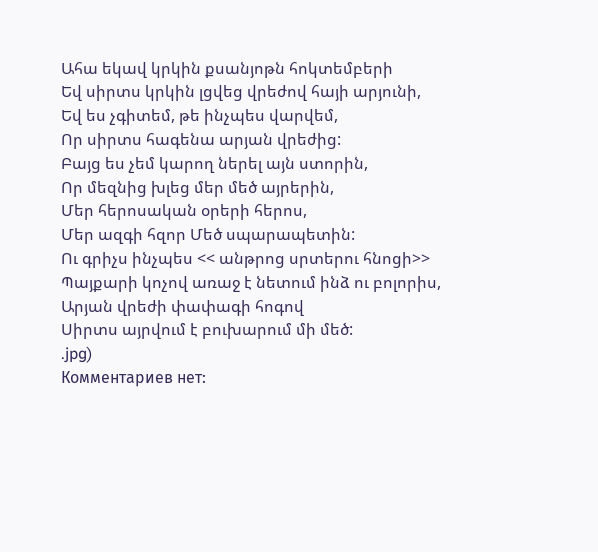Ահա եկավ կրկին քսանյոթն հոկտեմբերի
Եվ սիրտս կրկին լցվեց վրեժով հայի արյունի,
Եվ ես չգիտեմ, թե ինչպես վարվեմ,
Որ սիրտս հագենա արյան վրեժից:
Բայց ես չեմ կարող ներել այն ստորին,
Որ մեզնից խլեց մեր մեծ այրերին,
Մեր հերոսական օրերի հերոս,
Մեր ազգի հզոր Մեծ սպարապետին:
Ու գրիչս ինչպես << անթրոց սրտերու հնոցի>>
Պայքարի կոչով առաջ է նետում ինձ ու բոլորիս,
Արյան վրեժի փափագի հոգով
Սիրտս այրվում է բուխարում մի մեծ:
.jpg)
Комментариев нет: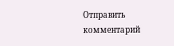Отправить комментарий